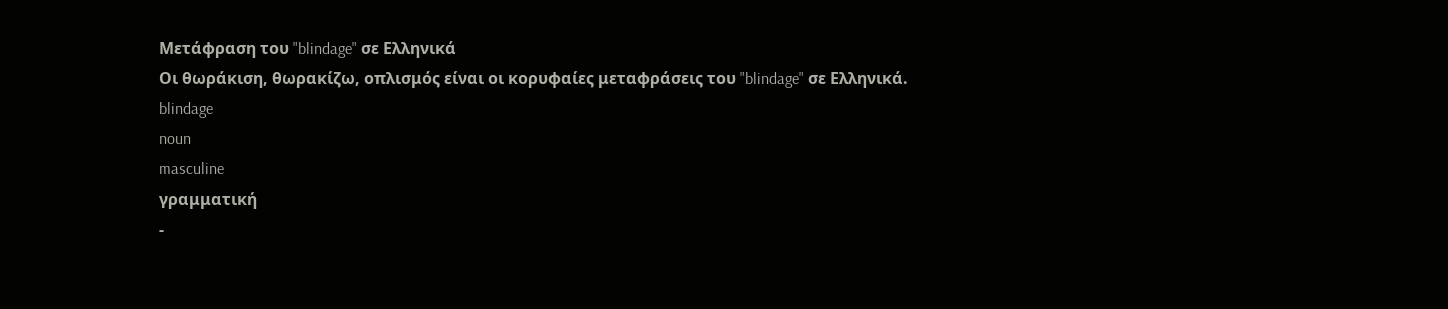Μετάφραση του "blindage" σε Ελληνικά
Οι θωράκιση, θωρακίζω, οπλισμός είναι οι κορυφαίες μεταφράσεις του "blindage" σε Ελληνικά.
blindage
noun
masculine
γραμματική
-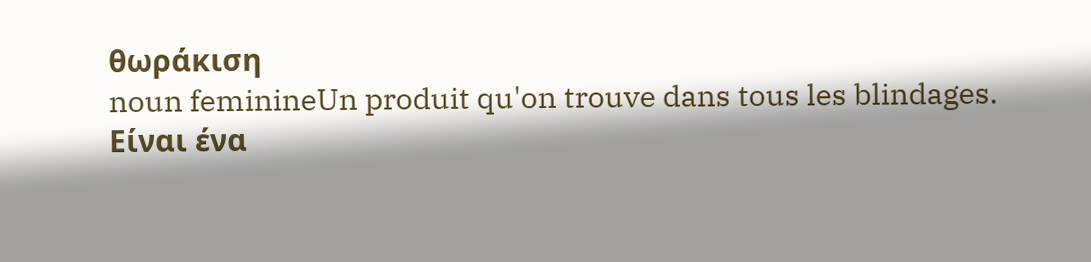θωράκιση
noun feminineUn produit qu'on trouve dans tous les blindages.
Είναι ένα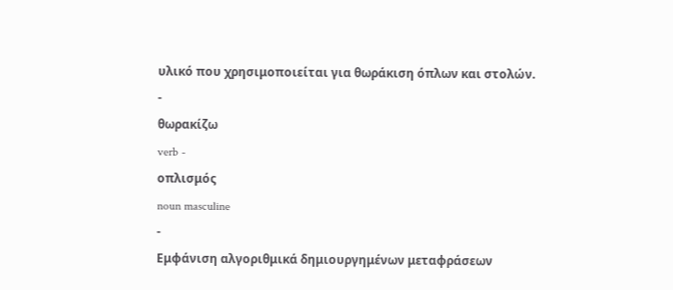υλικό που χρησιμοποιείται για θωράκιση όπλων και στολών.
-
θωρακίζω
verb -
οπλισμός
noun masculine
-
Εμφάνιση αλγοριθμικά δημιουργημένων μεταφράσεων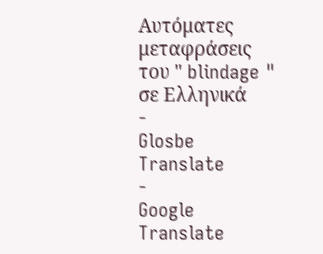Αυτόματες μεταφράσεις του " blindage " σε Ελληνικά
-
Glosbe Translate
-
Google Translate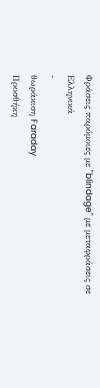Φράσεις παρόμοιες με "blindage" με μεταφράσεις σε Ελληνικά
-
θωράκιση Faraday
Προσθήκη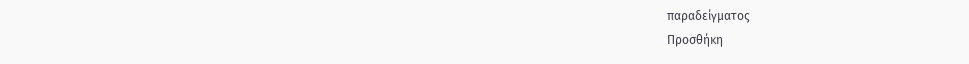παραδείγματος
Προσθήκη